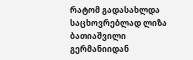რატომ გადასახლდა საცხოვრებლად ლიზა ბათიაშვილი გერმანიიდან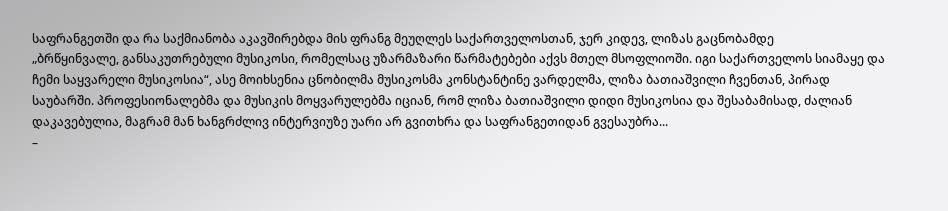საფრანგეთში და რა საქმიანობა აკავშირებდა მის ფრანგ მეუღლეს საქართველოსთან, ჯერ კიდევ, ლიზას გაცნობამდე
„ბრწყინვალე, განსაკუთრებული მუსიკოსი, რომელსაც უზარმაზარი წარმატებები აქვს მთელ მსოფლიოში. იგი საქართველოს სიამაყე და ჩემი საყვარელი მუსიკოსია“, ასე მოიხსენია ცნობილმა მუსიკოსმა კონსტანტინე ვარდელმა, ლიზა ბათიაშვილი ჩვენთან, პირად საუბარში. პროფესიონალებმა და მუსიკის მოყვარულებმა იციან, რომ ლიზა ბათიაშვილი დიდი მუსიკოსია და შესაბამისად, ძალიან დაკავებულია, მაგრამ მან ხანგრძლივ ინტერვიუზე უარი არ გვითხრა და საფრანგეთიდან გვესაუბრა...
–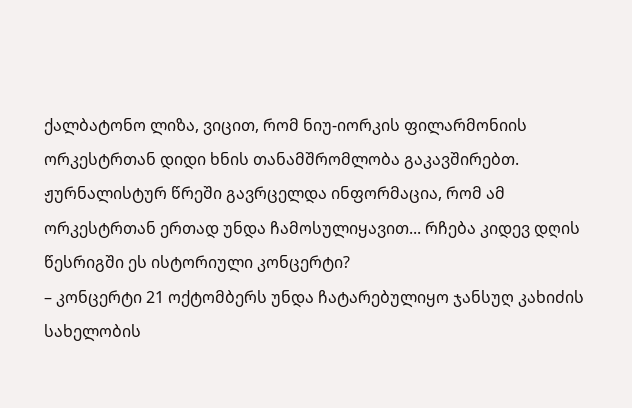ქალბატონო ლიზა, ვიცით, რომ ნიუ-იორკის ფილარმონიის ორკესტრთან დიდი ხნის თანამშრომლობა გაკავშირებთ. ჟურნალისტურ წრეში გავრცელდა ინფორმაცია, რომ ამ ორკესტრთან ერთად უნდა ჩამოსულიყავით... რჩება კიდევ დღის წესრიგში ეს ისტორიული კონცერტი?
– კონცერტი 21 ოქტომბერს უნდა ჩატარებულიყო ჯანსუღ კახიძის სახელობის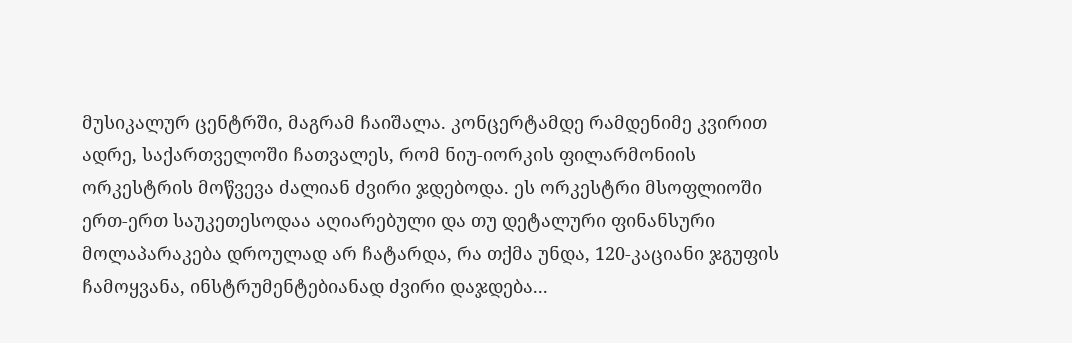მუსიკალურ ცენტრში, მაგრამ ჩაიშალა. კონცერტამდე რამდენიმე კვირით ადრე, საქართველოში ჩათვალეს, რომ ნიუ-იორკის ფილარმონიის ორკესტრის მოწვევა ძალიან ძვირი ჯდებოდა. ეს ორკესტრი მსოფლიოში ერთ-ერთ საუკეთესოდაა აღიარებული და თუ დეტალური ფინანსური მოლაპარაკება დროულად არ ჩატარდა, რა თქმა უნდა, 120-კაციანი ჯგუფის ჩამოყვანა, ინსტრუმენტებიანად ძვირი დაჯდება...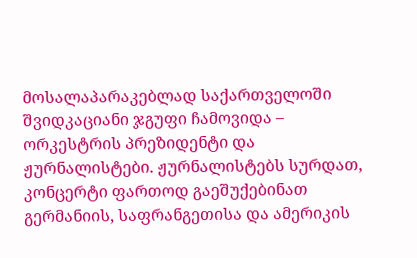მოსალაპარაკებლად საქართველოში შვიდკაციანი ჯგუფი ჩამოვიდა – ორკესტრის პრეზიდენტი და ჟურნალისტები. ჟურნალისტებს სურდათ, კონცერტი ფართოდ გაეშუქებინათ გერმანიის, საფრანგეთისა და ამერიკის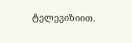ტელევიზიით.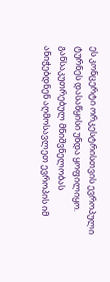ეს კონცერტი ორკესტრისთვის ევროპული ტურნეს დასაწყისი უნდა ყოფილიყო. განსაკუთრებულ მნიშვნელობას ანიჭებდნენ აღმოსავლეთ ევროპის იმ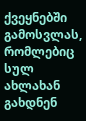ქვეყნებში გამოსვლას, რომლებიც სულ ახლახან გახდნენ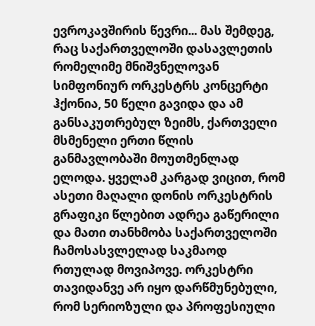ევროკავშირის წევრი... მას შემდეგ, რაც საქართველოში დასავლეთის რომელიმე მნიშვნელოვან სიმფონიურ ორკესტრს კონცერტი ჰქონია, 50 წელი გავიდა და ამ განსაკუთრებულ ზეიმს, ქართველი მსმენელი ერთი წლის განმავლობაში მოუთმენლად ელოდა. ყველამ კარგად ვიცით, რომ ასეთი მაღალი დონის ორკესტრის გრაფიკი წლებით ადრეა გაწერილი და მათი თანხმობა საქართველოში ჩამოსასვლელად საკმაოდ რთულად მოვიპოვე. ორკესტრი თავიდანვე არ იყო დარწმუნებული, რომ სერიოზული და პროფესიული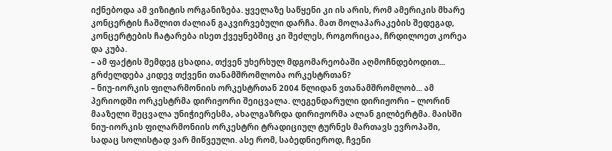იქნებოდა ამ ვიზიტის ორგანიზება. ყველაზე საწყენი კი ის არის, რომ ამერიკის მხარე კონცერტის ჩაშლით ძალიან გაკვირვებული დარჩა. მათ მოლაპარაკების შედეგად, კონცერტების ჩატარება ისეთ ქვეყნებშიც კი შეძლეს, როგორიცაა, ჩრდილოეთ კორეა და კუბა.
– ამ ფაქტის შემდეგ ცხადია, თქვენ უხერხულ მდგომარეობაში აღმოჩნდებოდით... გრძელდება კიდევ თქვენი თანამშრომლობა ორკესტრთან?
– ნიუ-იორკის ფილარმონიის ორკესტრთან 2004 წლიდან ვთანამშრომლობ... ამ პერიოდში ორკესტრმა დირიჟორი შეიცვალა. ლეგენდარული დირიჟორი – ლორინ მააზელი შეცვალა უნიჭიერესმა, ახალგაზრდა დირიჟორმა ალან გილბერტმა. მაისში ნიუ-იორკის ფილარმონიის ორკესტრი ტრადიციულ ტურნეს მართავს ევროპაში, სადაც სოლისტად ვარ მიწვეული. ასე რომ, საბედნიეროდ, ჩვენი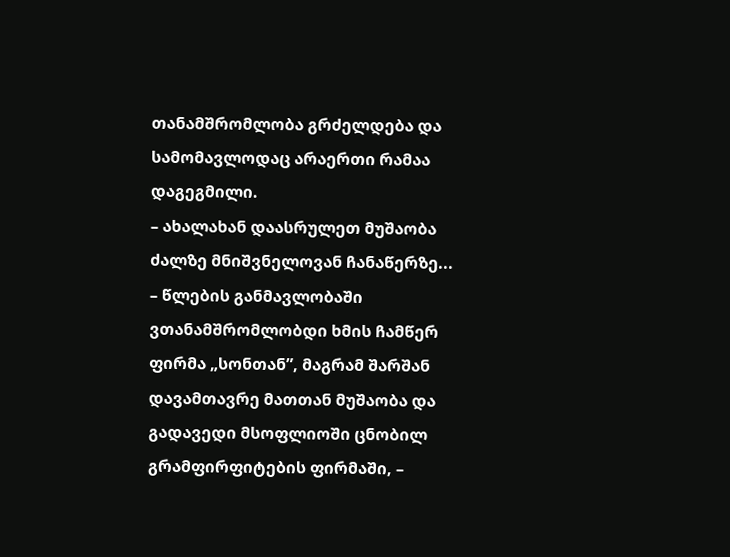თანამშრომლობა გრძელდება და სამომავლოდაც არაერთი რამაა დაგეგმილი.
– ახალახან დაასრულეთ მუშაობა ძალზე მნიშვნელოვან ჩანაწერზე...
– წლების განმავლობაში ვთანამშრომლობდი ხმის ჩამწერ ფირმა „სონთან”, მაგრამ შარშან დავამთავრე მათთან მუშაობა და გადავედი მსოფლიოში ცნობილ გრამფირფიტების ფირმაში, –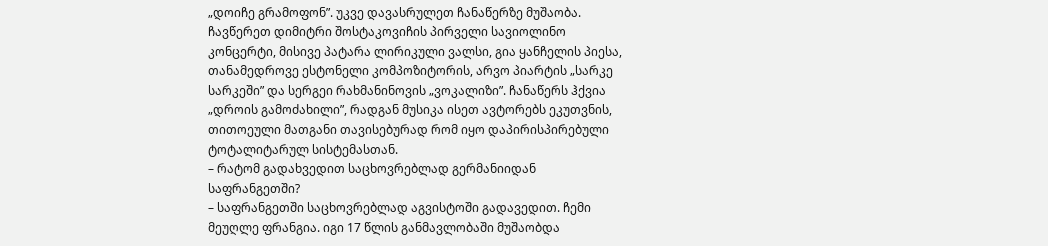„დოიჩე გრამოფონ”. უკვე დავასრულეთ ჩანაწერზე მუშაობა. ჩავწერეთ დიმიტრი შოსტაკოვიჩის პირველი სავიოლინო კონცერტი, მისივე პატარა ლირიკული ვალსი, გია ყანჩელის პიესა, თანამედროვე ესტონელი კომპოზიტორის, არვო პიარტის „სარკე სარკეში” და სერგეი რახმანინოვის „ვოკალიზი”. ჩანაწერს ჰქვია „დროის გამოძახილი”, რადგან მუსიკა ისეთ ავტორებს ეკუთვნის, თითოეული მათგანი თავისებურად რომ იყო დაპირისპირებული ტოტალიტარულ სისტემასთან.
– რატომ გადახვედით საცხოვრებლად გერმანიიდან საფრანგეთში?
– საფრანგეთში საცხოვრებლად აგვისტოში გადავედით. ჩემი მეუღლე ფრანგია. იგი 17 წლის განმავლობაში მუშაობდა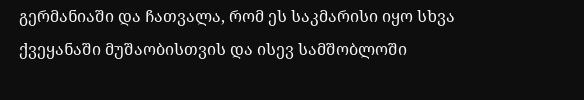გერმანიაში და ჩათვალა, რომ ეს საკმარისი იყო სხვა ქვეყანაში მუშაობისთვის და ისევ სამშობლოში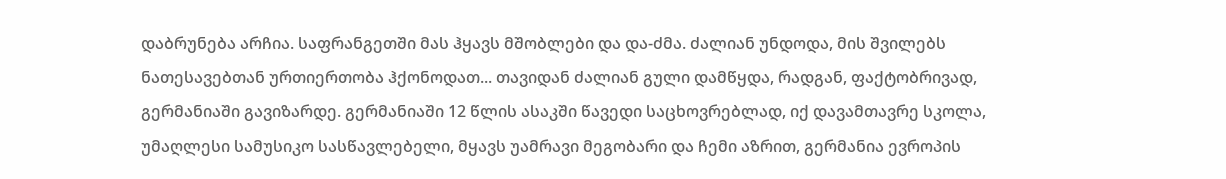დაბრუნება არჩია. საფრანგეთში მას ჰყავს მშობლები და და-ძმა. ძალიან უნდოდა, მის შვილებს ნათესავებთან ურთიერთობა ჰქონოდათ... თავიდან ძალიან გული დამწყდა, რადგან, ფაქტობრივად, გერმანიაში გავიზარდე. გერმანიაში 12 წლის ასაკში წავედი საცხოვრებლად, იქ დავამთავრე სკოლა, უმაღლესი სამუსიკო სასწავლებელი, მყავს უამრავი მეგობარი და ჩემი აზრით, გერმანია ევროპის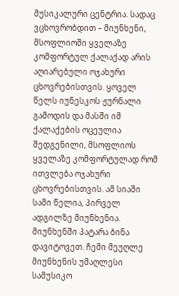მუსიკალური ცენტრია. სადაც ვცხოვრობდით – მიუნხენი, მსოფლიოში ყველაზე კომფორტულ ქალაქად არის აღიარებული ოჯახური ცხოვრებისთვის. ყოველ წელს იუნესკოს ჟურნალი გამოდის და მასში იმ ქალაქების ოცეულია შედგენილი, მსოფლიოს ყველაზე კომფორტულად რომ ითვლება ოჯახური ცხოვრებისთვის. ამ სიაში სამი წელია, პირველ ადგილზე მიუნხენია. მიუნხენში პატარა ბინა დავიტოვეთ. ჩემი მეუღლე მიუნხენის უმაღლესი სამუსიკო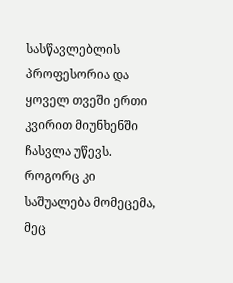სასწავლებლის პროფესორია და ყოველ თვეში ერთი კვირით მიუნხენში ჩასვლა უწევს. როგორც კი საშუალება მომეცემა, მეც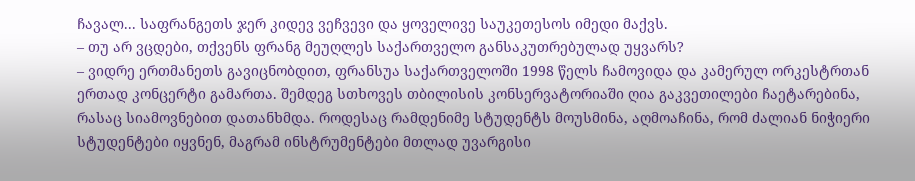ჩავალ... საფრანგეთს ჯერ კიდევ ვეჩვევი და ყოველივე საუკეთესოს იმედი მაქვს.
– თუ არ ვცდები, თქვენს ფრანგ მეუღლეს საქართველო განსაკუთრებულად უყვარს?
– ვიდრე ერთმანეთს გავიცნობდით, ფრანსუა საქართველოში 1998 წელს ჩამოვიდა და კამერულ ორკესტრთან ერთად კონცერტი გამართა. შემდეგ სთხოვეს თბილისის კონსერვატორიაში ღია გაკვეთილები ჩაეტარებინა, რასაც სიამოვნებით დათანხმდა. როდესაც რამდენიმე სტუდენტს მოუსმინა, აღმოაჩინა, რომ ძალიან ნიჭიერი სტუდენტები იყვნენ, მაგრამ ინსტრუმენტები მთლად უვარგისი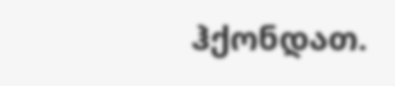ჰქონდათ.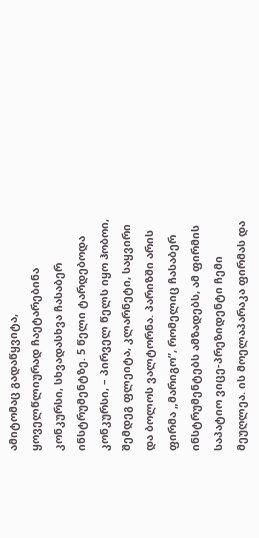ამიტომაც გადაწყვიტა, ყოველწლიურად ჩაეტარებინა კონკურსი, სხვადასხვა ჩასაბერ ინსტრუმენტზე. 5 წელი ტარდებოდა კონკურსი, – პირველ წელს იყო ჰობოი, შემდეგ ფლეიტა, კლარნეტი, საყვირი და ბოლოს ვალტორნა. პარიზში არის ფირმა „მარიგო”, რომელიც ჩასაბერ ინსტრუმენტებს ამზადებს, ამ ფირმის საპატიო ვიცე-პრეზიდენტი ჩემი მეუღლეა. ის მოელაპარაკა ფირმას და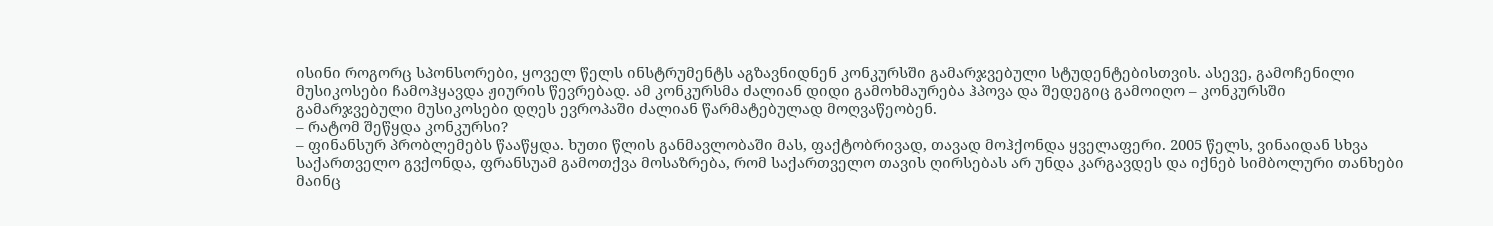ისინი როგორც სპონსორები, ყოველ წელს ინსტრუმენტს აგზავნიდნენ კონკურსში გამარჯვებული სტუდენტებისთვის. ასევე, გამოჩენილი მუსიკოსები ჩამოჰყავდა ჟიურის წევრებად. ამ კონკურსმა ძალიან დიდი გამოხმაურება ჰპოვა და შედეგიც გამოიღო – კონკურსში გამარჯვებული მუსიკოსები დღეს ევროპაში ძალიან წარმატებულად მოღვაწეობენ.
– რატომ შეწყდა კონკურსი?
– ფინანსურ პრობლემებს წააწყდა. ხუთი წლის განმავლობაში მას, ფაქტობრივად, თავად მოჰქონდა ყველაფერი. 2005 წელს, ვინაიდან სხვა საქართველო გვქონდა, ფრანსუამ გამოთქვა მოსაზრება, რომ საქართველო თავის ღირსებას არ უნდა კარგავდეს და იქნებ სიმბოლური თანხები მაინც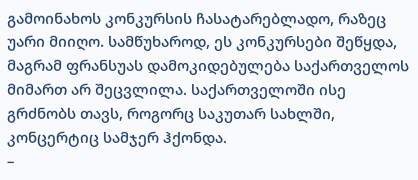გამოინახოს კონკურსის ჩასატარებლადო, რაზეც უარი მიიღო. სამწუხაროდ, ეს კონკურსები შეწყდა, მაგრამ ფრანსუას დამოკიდებულება საქართველოს მიმართ არ შეცვლილა. საქართველოში ისე გრძნობს თავს, როგორც საკუთარ სახლში, კონცერტიც სამჯერ ჰქონდა.
–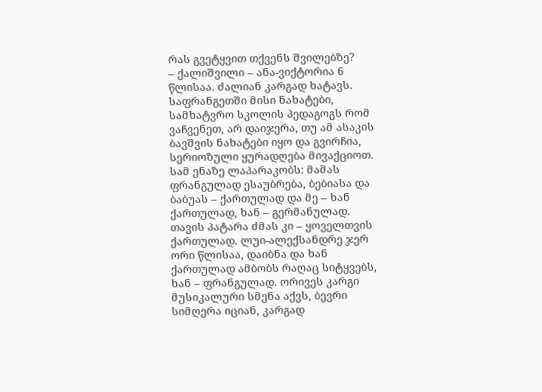რას გვეტყვით თქვენს შვილებზე?
– ქალიშვილი – ანა-ვიქტორია 6 წლისაა. ძალიან კარგად ხატავს. საფრანგეთში მისი ნახატები, სამხატვრო სკოლის პედაგოგს რომ ვაჩვენეთ, არ დაიჯერა, თუ ამ ასაკის ბავშვის ნახატები იყო და გვირჩია, სერიოზული ყურადღება მივაქციოთ. სამ ენაზე ლაპარაკობს: მამას ფრანგულად ესაუბრება, ბებიასა და ბაბუას – ქართულად და მე – ხან ქართულად, ხან – გერმანულად. თავის პატარა ძმას კი – ყოველთვის ქართულად. ლუი-ალექსანდრე ჯერ ორი წლისაა, დაიბნა და ხან ქართულად ამბობს რაღაც სიტყვებს, ხან – ფრანგულად. ორივეს კარგი მუსიკალური სმენა აქვს, ბევრი სიმღერა იციან, კარგად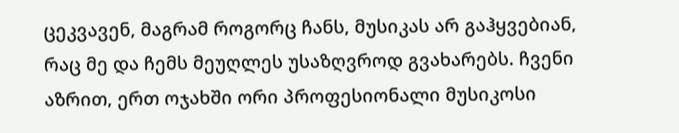ცეკვავენ, მაგრამ როგორც ჩანს, მუსიკას არ გაჰყვებიან, რაც მე და ჩემს მეუღლეს უსაზღვროდ გვახარებს. ჩვენი აზრით, ერთ ოჯახში ორი პროფესიონალი მუსიკოსი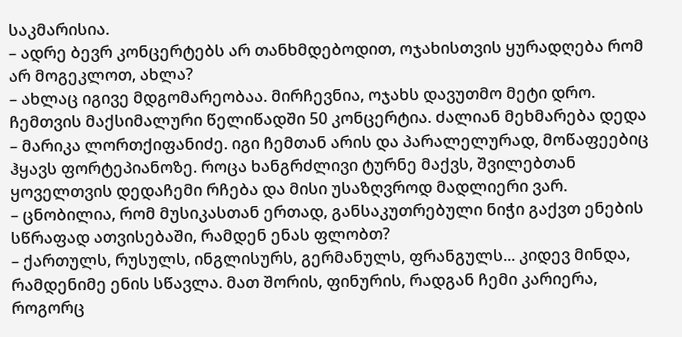საკმარისია.
– ადრე ბევრ კონცერტებს არ თანხმდებოდით, ოჯახისთვის ყურადღება რომ არ მოგეკლოთ, ახლა?
– ახლაც იგივე მდგომარეობაა. მირჩევნია, ოჯახს დავუთმო მეტი დრო. ჩემთვის მაქსიმალური წელიწადში 50 კონცერტია. ძალიან მეხმარება დედა – მარიკა ლორთქიფანიძე. იგი ჩემთან არის და პარალელურად, მოწაფეებიც ჰყავს ფორტეპიანოზე. როცა ხანგრძლივი ტურნე მაქვს, შვილებთან ყოველთვის დედაჩემი რჩება და მისი უსაზღვროდ მადლიერი ვარ.
– ცნობილია, რომ მუსიკასთან ერთად, განსაკუთრებული ნიჭი გაქვთ ენების სწრაფად ათვისებაში, რამდენ ენას ფლობთ?
– ქართულს, რუსულს, ინგლისურს, გერმანულს, ფრანგულს... კიდევ მინდა, რამდენიმე ენის სწავლა. მათ შორის, ფინურის, რადგან ჩემი კარიერა, როგორც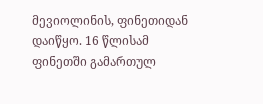მევიოლინის, ფინეთიდან დაიწყო. 16 წლისამ ფინეთში გამართულ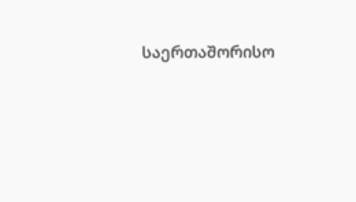საერთაშორისო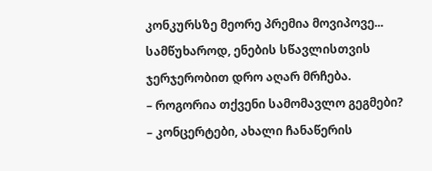კონკურსზე მეორე პრემია მოვიპოვე... სამწუხაროდ, ენების სწავლისთვის ჯერჯერობით დრო აღარ მრჩება.
– როგორია თქვენი სამომავლო გეგმები?
– კონცერტები, ახალი ჩანაწერის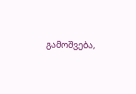გამოშვება,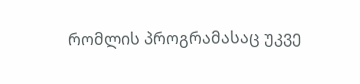რომლის პროგრამასაც უკვე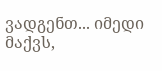ვადგენთ... იმედი მაქვს,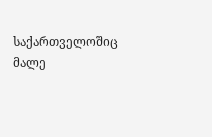საქართველოშიც მალე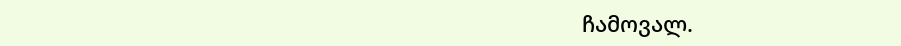ჩამოვალ.